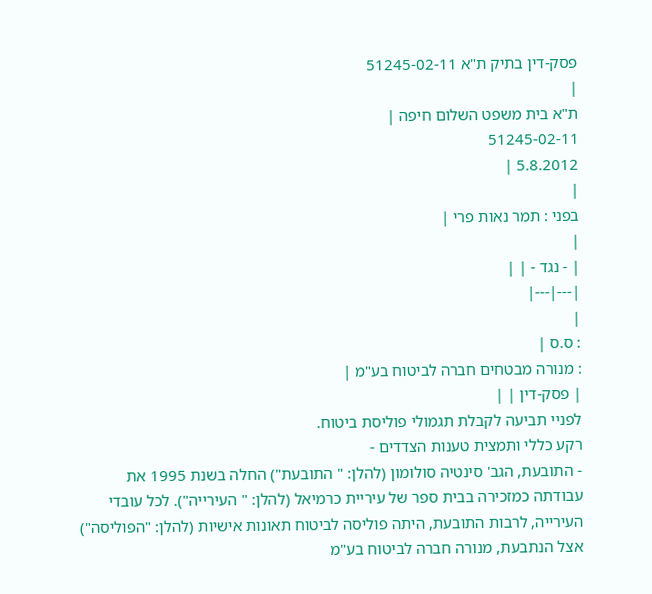פסק-דין בתיק ת"א 51245-02-11
|
ת"א בית משפט השלום חיפה |
51245-02-11
5.8.2012 |
|
בפני : תמר נאות פרי |
|
| - נגד - | |
|---|---|
|
: ס.ס |
: מנורה מבטחים חברה לביטוח בע"מ |
| פסק-דין | |
לפניי תביעה לקבלת תגמולי פוליסת ביטוח.
רקע כללי ותמצית טענות הצדדים -
- התובעת, הגב' סינטיה סולומון (להלן: " התובעת") החלה בשנת 1995 את עבודתה כמזכירה בבית ספר של עיריית כרמיאל (להלן: " העירייה"). לכל עובדי העירייה, לרבות התובעת, היתה פוליסה לביטוח תאונות אישיות (להלן: "הפוליסה") אצל הנתבעת, מנורה חברה לביטוח בע"מ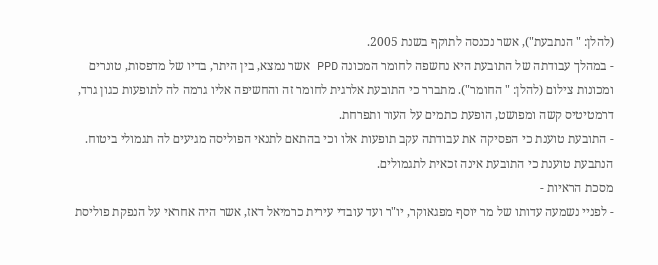(להלן: " הנתבעת"), אשר נכנסה לתוקף בשנת 2005.
- במהלך עבודתה של התובעת היא נחשפה לחומר המכונה PPD אשר נמצא, בין היתר, בדיו של מדפסות, טונרים ומכונות צילום (להלן: " החומר"). מתברר כי התובעת אלרגית לחומר זה והחשיפה אליו גרמה לה לתופעות כגון גרד, דרמטיטיס קשה ומפושט, הופעת כתמים על העור ותפרחת.
- התובעת טוענת כי הפסיקה את עבודתה עקב תופעות אלו וכי בהתאם לתנאי הפוליסה מגיעים לה תגמולי ביטוח. הנתבעת טוענת כי התובעת אינה זכאית לתגמולים.
מסכת הראיות -
- לפניי נשמעה עדותו של מר יוסף מפגאוקר, יו"ר ועד עובדי עירית כרמיאל דאז, אשר היה אחראי על הנפקת פוליסת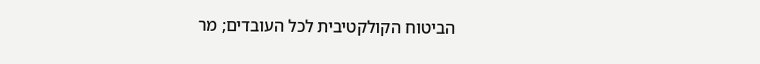הביטוח הקולקטיבית לכל העובדים; מר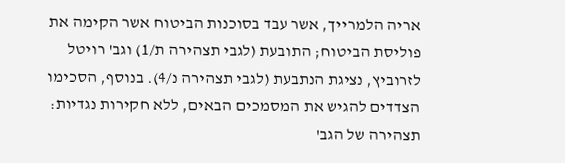אריה הלמרייך, אשר עבד בסוכנות הביטוח אשר הקימה את פוליסת הביטוח; התובעת (לגבי תצהירה ת/1) וגב' רויטל לזרוביץ, נציגת הנתבעת (לגבי תצהירה נ/4). בנוסף, הסכימו הצדדים להגיש את המסמכים הבאים, ללא חקירות נגדיות: תצהירה של הגב'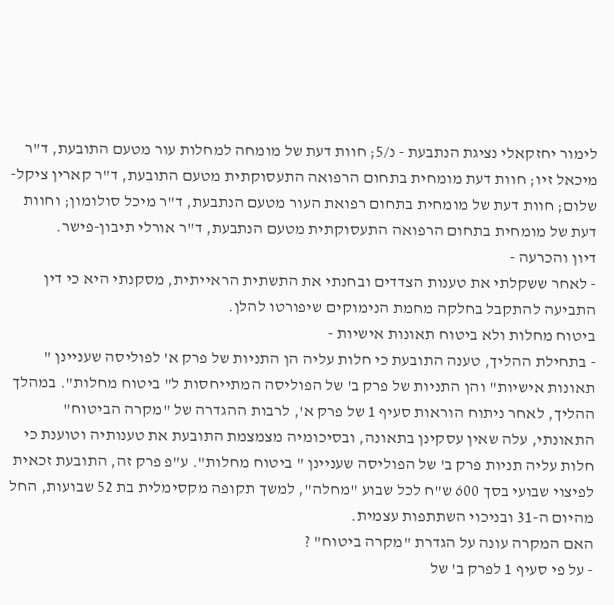לימור יחזקאלי נציגת הנתבעת - נ/5; חוות דעת של מומחה למחלות עור מטעם התובעת, ד"ר מיכאל זיו; חוות דעת מומחית בתחום הרפואה התעסוקתית מטעם התובעת, ד"ר קארין ציקל-שלום; חוות דעת של מומחית בתחום רפואת העור מטעם הנתבעת, ד"ר מיכל סולומון; וחוות דעת של מומחית בתחום הרפואה התעסוקתית מטעם הנתבעת, ד"ר אורלי תיבון-פישר.
דיון והכרעה -
- לאחר ששקלתי את טענות הצדדים ובחנתי את התשתית הראייתית, מסקנתי היא כי דין התביעה להתקבל בחלקה מחמת הנימוקים שיפורטו להלן.
ביטוח מחלות ולא ביטוח תאונות אישיות -
- בתחילת ההליך, טענה התובעת כי חלות עליה הן התניות של פרק א' לפוליסה שעניינן " תאונות אישיות" והן התניות של פרק ב' של הפוליסה המתייחסות ל" ביטוח מחלות". במהלך ההליך, לאחר ניתוח הוראות סעיף 1 של פרק א', לרבות ההגדרה של "מקרה הביטוח" התאונתי, עלה שאין עסקינן בתאונה, ובסיכומיה מצמצמת התובעת את טענותיה וטוענת כי חלות עליה תניות פרק ב' של הפוליסה שעניינן " ביטוח מחלות". ע"פ פרק זה, התובעת זכאית לפיצוי שבועי בסך 600 ש"ח לכל שבוע "מחלה", למשך תקופה מקסימלית בת 52 שבועות, החל מהיום ה-31 ובניכוי השתתפות עצמית.
האם המקרה עונה על הגדרת "מקרה ביטוח" ?
- על פי סעיף 1 לפרק ב' של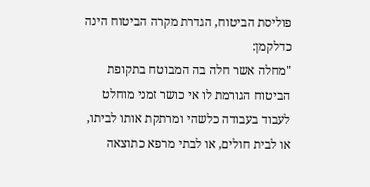פוליסת הביטוח, הגדרת מקרה הביטוח הינה כדלקמן:
"מחלה אשר חלה בה המבוטח בתקופת הביטוח הגורמת לו אי כושר זמני מוחלט לעבוד בעבודה כלשהי ומרתקת אותו לביתו, או לבית חולים, או לבתי מרפא כתוצאה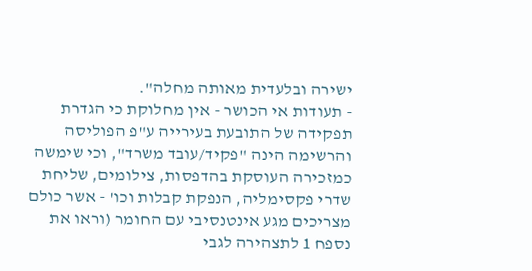ישירה ובלעדית מאותה מחלה".
- תעודות אי הכושר - אין מחלוקת כי הגדרת תפקידה של התובעת בעירייה ע"פ הפוליסה והרשימה הינה "פקיד/עובד משרד", וכי שימשה כמזכירה העוסקת בהדפסות, צילומים, שליחת שדרי פקסימליה, הנפקת קבלות וכו' - אשר כולם מצריכים מגע אינטנסיבי עם החומר (וראו את נספח 1 לתצהירה לגבי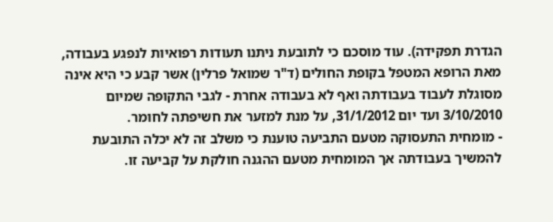הגדרת תפקידה). עוד מוסכם כי לתובעת ניתנו תעודות רפואיות לנפגע בעבודה, מאת הרופא המטפל בקופת החולים (ד"ר שמואל פרלין) אשר קבע כי היא אינה מסוגלת לעבוד בעבודתה ואף לא בעבודה אחרת - לגבי התקופה שמיום 3/10/2010 ועד יום 31/1/2012, על מנת למזער את חשיפתה לחומר.
- מומחית התעסוקה מטעם התביעה טוענת כי משלב זה לא יכלה התובעת להמשיך בעבודתה אך המומחית מטעם ההגנה חולקת על קביעה זו.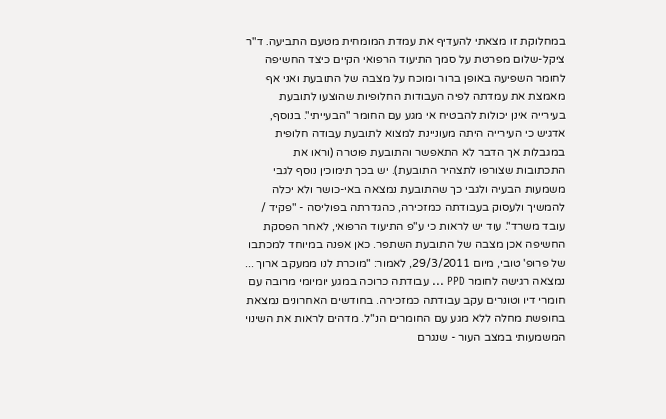במחלוקת זו מצאתי להעדיף את עמדת המומחית מטעם התביעה. ד"ר ציקל-שלום מפרטת על סמך התיעוד הרפואי הקיים כיצד החשיפה לחומר השפיעה באופן ברור ומוכח על מצבה של התובעת ואני אף מאמצת את עמדתה לפיה העבודות החלופיות שהוצעו לתובעת בעירייה אינן יכולות להבטיח אי מגע עם החומר "הבעייתי". בנוסף, אדגיש כי העירייה היתה מעוניינת למצוא לתובעת עבודה חלופית במגבלות אך הדבר לא התאפשר והתובעת פוטרה (וראו את התכתובות שצורפו לתצהיר התובעת). יש בכך תימוכין נוסף לגבי משמעות הבעיה ולגבי כך שהתובעת נמצאה באי-כושר ולא יכלה להמשיך ולעסוק בעבודתה כמזכירה, כהגדרתה בפוליסה - "פקיד / עובד משרד". עוד יש לראות כי ע"פ התיעוד הרפואי, לאחר הפסקת החשיפה אכן מצבה של התובעת השתפר. כאן אפנה במיוחד למכתבו של פרופ' טובי, מיום 29/3/2011, לאמור: "מוכרת לנו ממעקב ארוך ... נמצאה רגישה לחומר PPD ... עבודתה כרוכה במגע יומיומי מרובה עם חומרי דיו וטונרים עקב עבודתה כמזכירה. בחודשים האחרונים נמצאת בחופשת מחלה ללא מגע עם החומרים הנ"ל. מדהים לראות את השינוי המשמעותי במצב העור - שנגרם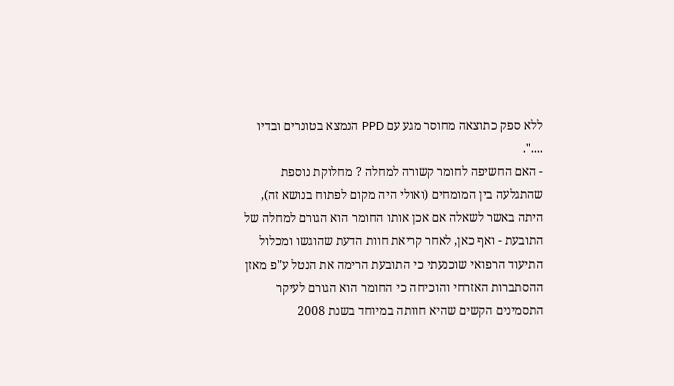ללא ספק כתוצאה מחוסר מגע עם PPD הנמצא בטונרים ובדיו ....".
- האם החשיפה לחומר קשורה למחלה ? מחלוקת נוספת שהתגלעה בין המומחים (ואולי היה מקום לפתוח בנושא זה), היתה באשר לשאלה אם אכן אותו החומר הוא הגורם למחלה של התובעת - ואף כאן, לאחר קריאת חוות הדעת שהוגשו ומכלול התיעוד הרפואי שוכנעתי כי התובעת הרימה את הנטל ע"פ מאזן ההסתברות האזרחי והוכיחה כי החומר הוא הגורם לעיקר התסמינים הקשים שהיא חוותה במיוחד בשנת 2008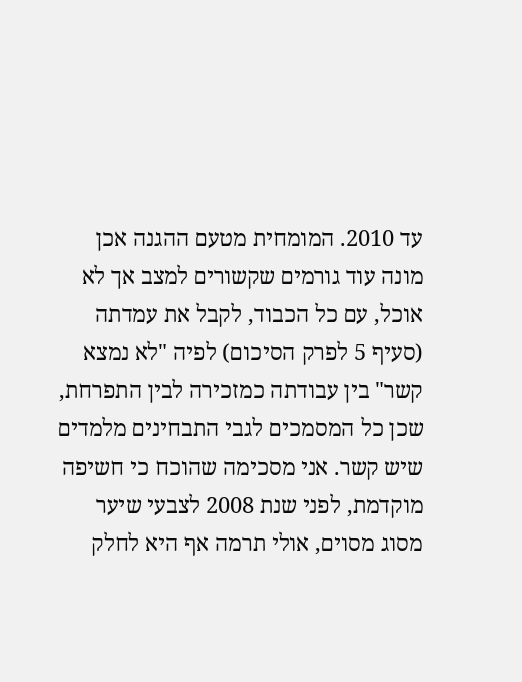עד 2010. המומחית מטעם ההגנה אכן מונה עוד גורמים שקשורים למצב אך לא אוכל, עם כל הכבוד, לקבל את עמדתה (סעיף 5 לפרק הסיכום) לפיה "לא נמצא קשר" בין עבודתה כמזכירה לבין התפרחת, שכן כל המסמכים לגבי התבחינים מלמדים שיש קשר. אני מסכימה שהוכח כי חשיפה מוקדמת, לפני שנת 2008 לצבעי שיער מסוג מסוים, אולי תרמה אף היא לחלק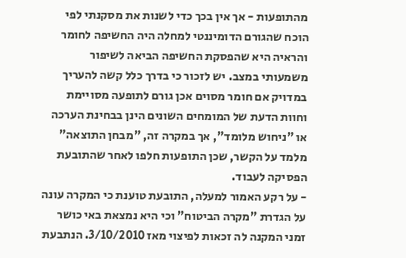מהתופעות - אך אין בכך כדי לשנות את מסקנתי לפי הוכח שהגורם הדומיננטי למחלה היה החשיפה לחומר והראיה היא שהפסקת החשיפה הביאה לשיפור משמעותי במצב. יש לזכור כי בדרך כלל קשה להעריך במדויק אם חומר מסוים אכן גורם לתופעה מסויימת וחוות הדעת של המומחים השונים הינן בבחינת הערכה או "ניחוש מלומד", אך במקרה זה, "מבחן התוצאה" מלמד על הקשר, שכן התופעות חלפו לאחר שהתובעת הפסיקה לעבוד.
- על רקע האמור למעלה, התובעת טוענת כי המקרה עונה על הגדרת "מקרה הביטוח" וכי היא נמצאת באי כושר זמני המקנה לה זכאות לפיצוי מאז 3/10/2010. הנתבעת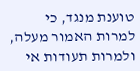טוענת מנגד, כי למרות האמור מעלה, ולמרות תעודות אי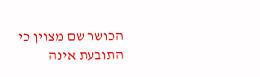הכושר שם מצוין כי התובעת אינה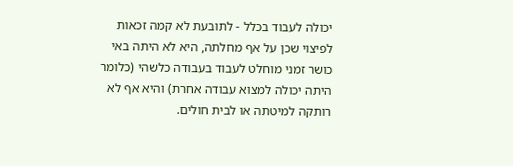יכולה לעבוד בכלל - לתובעת לא קמה זכאות לפיצוי שכן על אף מחלתה, היא לא היתה באי כושר זמני מוחלט לעבוד בעבודה כלשהי (כלומר היתה יכולה למצוא עבודה אחרת) והיא אף לא רותקה למיטתה או לבית חולים.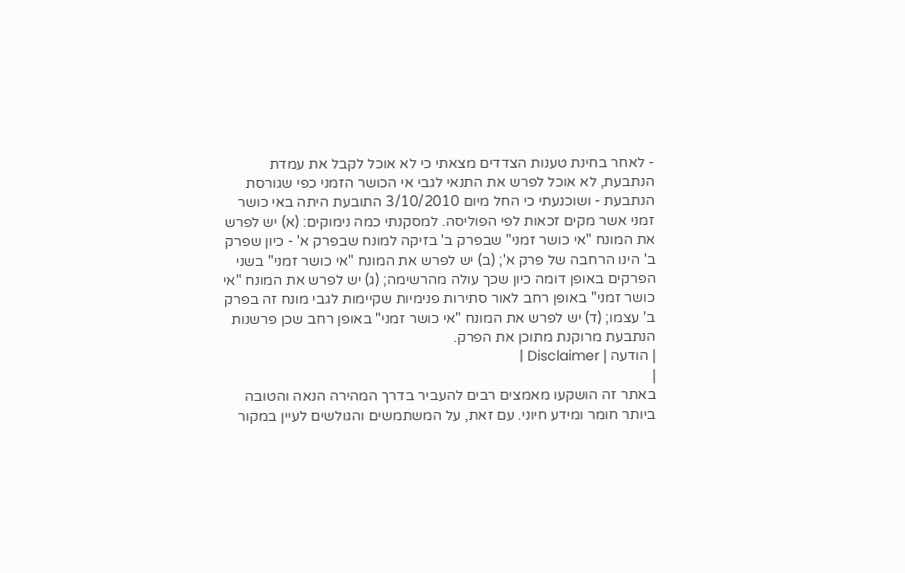- לאחר בחינת טענות הצדדים מצאתי כי לא אוכל לקבל את עמדת הנתבעת, לא אוכל לפרש את התנאי לגבי אי הכושר הזמני כפי שגורסת הנתבעת - ושוכנעתי כי החל מיום 3/10/2010 התובעת היתה באי כושר זמני אשר מקים זכאות לפי הפוליסה. למסקנתי כמה נימוקים: (א) יש לפרש את המונח "אי כושר זמני" שבפרק ב' בזיקה למונח שבפרק א' - כיון שפרק ב' הינו הרחבה של פרק א'; (ב) יש לפרש את המונח "אי כושר זמני" בשני הפרקים באופן דומה כיון שכך עולה מהרשימה; (ג) יש לפרש את המונח "אי כושר זמני" באופן רחב לאור סתירות פנימיות שקיימות לגבי מונח זה בפרק ב' עצמו; (ד) יש לפרש את המונח "אי כושר זמני" באופן רחב שכן פרשנות הנתבעת מרוקנת מתוכן את הפרק.
| הודעה | Disclaimer |
|
באתר זה הושקעו מאמצים רבים להעביר בדרך המהירה הנאה והטובה ביותר חומר ומידע חיוני. עם זאת, על המשתמשים והגולשים לעיין במקור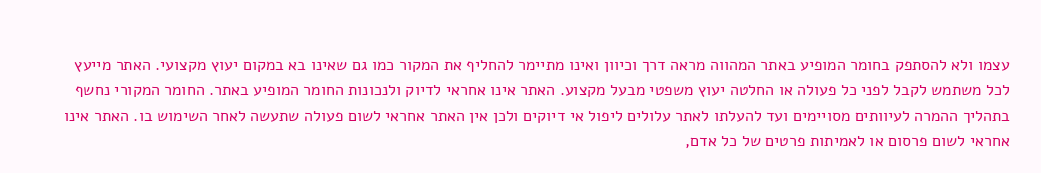עצמו ולא להסתפק בחומר המופיע באתר המהווה מראה דרך וכיוון ואינו מתיימר להחליף את המקור כמו גם שאינו בא במקום יעוץ מקצועי. האתר מייעץ לכל משתמש לקבל לפני כל פעולה או החלטה יעוץ משפטי מבעל מקצוע. האתר אינו אחראי לדיוק ולנכונות החומר המופיע באתר. החומר המקורי נחשף בתהליך ההמרה לעיוותים מסויימים ועד להעלתו לאתר עלולים ליפול אי דיוקים ולכן אין האתר אחראי לשום פעולה שתעשה לאחר השימוש בו. האתר אינו אחראי לשום פרסום או לאמיתות פרטים של כל אדם,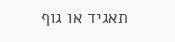תאגיד או גוף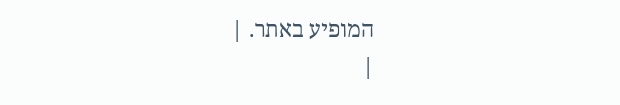המופיע באתר. |
|